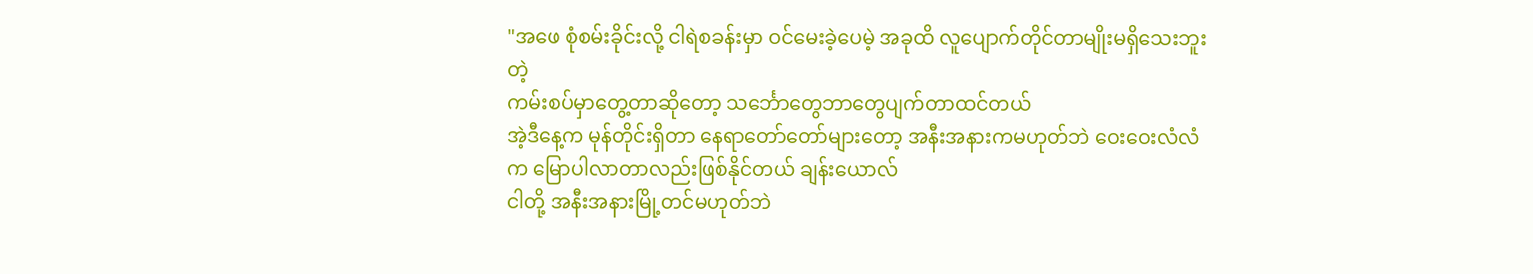"အဖေ စုံစမ်းခိုင်းလို့ ငါရဲစခန်းမှာ ဝင်မေးခဲ့ပေမဲ့ အခုထိ လူပျောက်တိုင်တာမျိုးမရှိသေးဘူးတဲ့
ကမ်းစပ်မှာတွေ့တာဆိုတော့ သင်္ဘောတွေဘာတွေပျက်တာထင်တယ်
အဲ့ဒီနေ့က မုန်တိုင်းရှိတာ နေရာတော်တော်များတော့ အနီးအနားကမဟုတ်ဘဲ ဝေးဝေးလံလံက မြောပါလာတာလည်းဖြစ်နိုင်တယ် ချန်းယောလ်
ငါတို့ အနီးအနားမြို့တင်မဟုတ်ဘဲ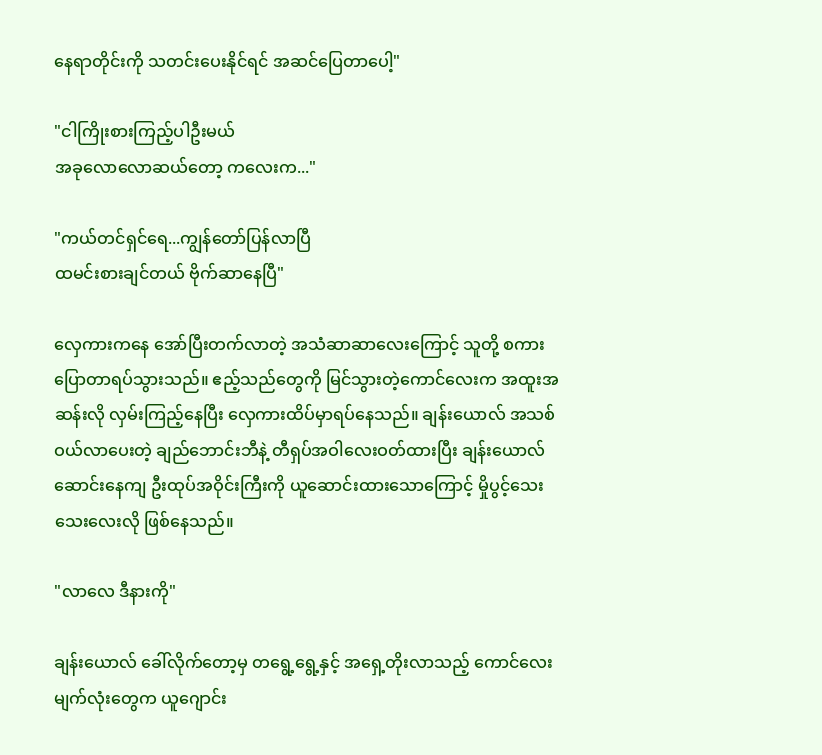နေရာတိုင်းကို သတင်းပေးနိုင်ရင် အဆင်ပြေတာပေါ့"

"ငါကြိုးစားကြည့်ပါဦးမယ်
အခုလောလောဆယ်တော့ ကလေးက..."

"ကယ်တင်ရှင်ရေ...ကျွန်တော်ပြန်လာပြီ
ထမင်းစားချင်တယ် ဗိုက်ဆာနေပြီ"

လှေကားကနေ အော်ပြီးတက်လာတဲ့ အသံဆာဆာလေးကြောင့် သူတို့ စကားပြောတာရပ်သွားသည်။ ဧည့်သည်တွေကို မြင်သွားတဲ့ကောင်လေးက အထူးအဆန်းလို လှမ်းကြည့်နေပြီး လှေကားထိပ်မှာရပ်နေသည်။ ချန်းယောလ် အသစ်ဝယ်လာပေးတဲ့ ချည်ဘောင်းဘီနဲ့ တီရှပ်အဝါလေးဝတ်ထားပြီး ချန်းယောလ်ဆောင်းနေကျ ဦးထုပ်အဝိုင်းကြီးကို ယူဆောင်းထားသောကြောင့် မှိုပွင့်သေးသေးလေးလို ဖြစ်နေသည်။

"လာလေ ဒီနားကို"

ချန်းယောလ် ခေါ်လိုက်တော့မှ တရွေ့ရွေ့နှင့် အရှေ့တိုးလာသည့် ကောင်လေးမျက်လုံးတွေက ယူဂျောင်း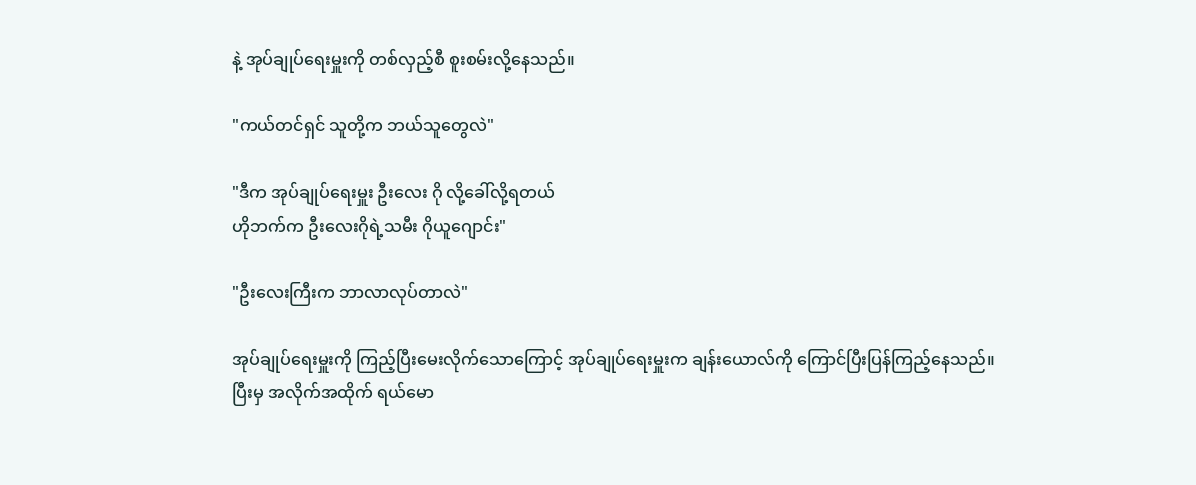နဲ့ အုပ်ချုပ်ရေးမှူးကို တစ်လှည့်စီ စူးစမ်းလို့နေသည်။

"ကယ်တင်ရှင် သူတို့က ဘယ်သူတွေလဲ"

"ဒီက အုပ်ချုပ်ရေးမှူး ဦးလေး ဂို လို့ခေါ်လို့ရတယ်
ဟိုဘက်က ဦးလေးဂိုရဲ့သမီး ဂိုယူဂျောင်း"

"ဦးလေးကြီးက ဘာလာလုပ်တာလဲ"

အုပ်ချုပ်ရေးမှူးကို ကြည့်ပြီးမေးလိုက်သောကြောင့် အုပ်ချုပ်ရေးမှူးက ချန်းယောလ်ကို ကြောင်ပြီးပြန်ကြည့်နေသည်။
ပြီးမှ အလိုက်အထိုက် ရယ်မော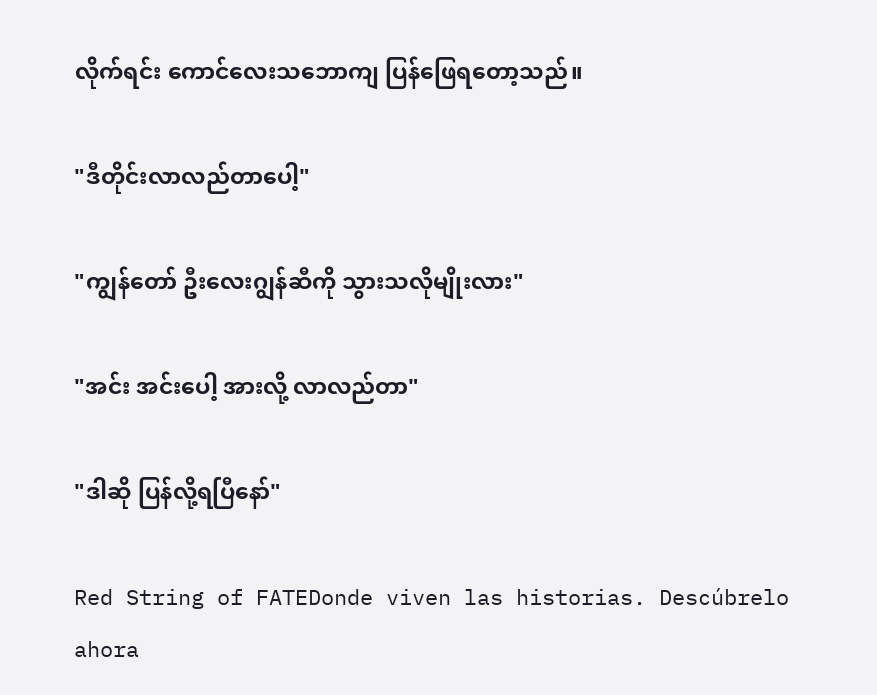လိုက်ရင်း ကောင်လေးသဘောကျ ပြန်ဖြေရတော့သည်။

"ဒီတိုင်းလာလည်တာပေါ့"

"ကျွန်တော် ဦးလေးဂျွန်ဆီကို သွားသလိုမျိုးလား"

"အင်း အင်းပေါ့ အားလို့ လာလည်တာ"

"ဒါဆို ပြန်လို့ရပြီနော်"

Red String of FATEDonde viven las historias. Descúbrelo ahora